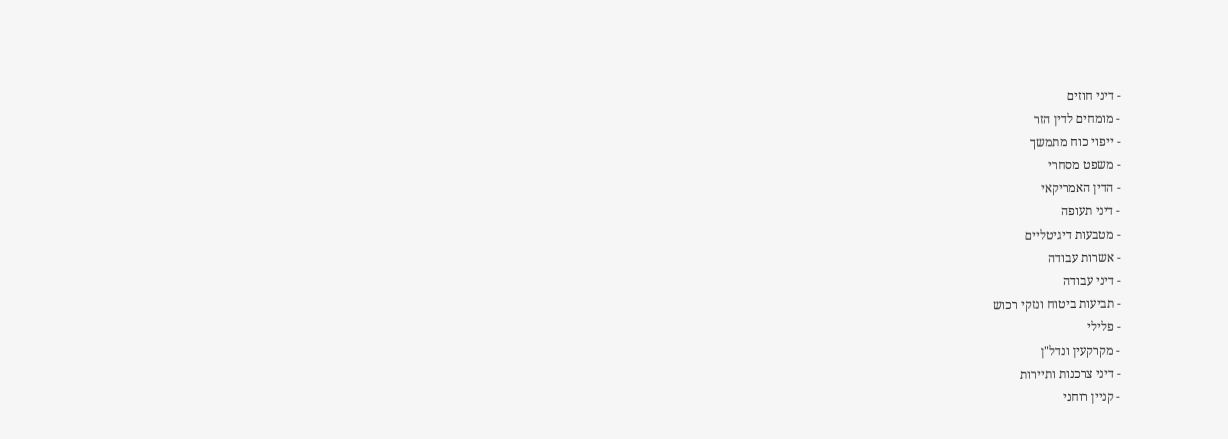- דיני חוזים
- מומחים לדין הזר
- ייפוי כוח מתמשך
- משפט מסחרי
- הדין האמריקאי
- דיני תעופה
- מטבעות דיגיטליים
- אשרות עבודה
- דיני עבודה
- תביעות ביטוח ונזקי רכוש
- פלילי
- מקרקעין ונדל"ן
- דיני צרכנות ותיירות
- קניין רוחני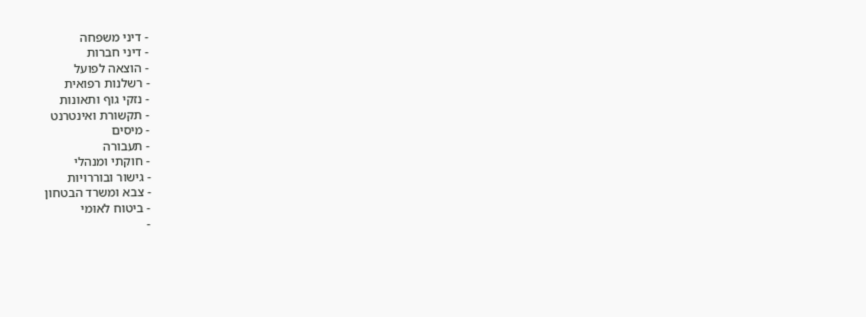- דיני משפחה
- דיני חברות
- הוצאה לפועל
- רשלנות רפואית
- נזקי גוף ותאונות
- תקשורת ואינטרנט
- מיסים
- תעבורה
- חוקתי ומנהלי
- גישור ובוררויות
- צבא ומשרד הבטחון
- ביטוח לאומי
-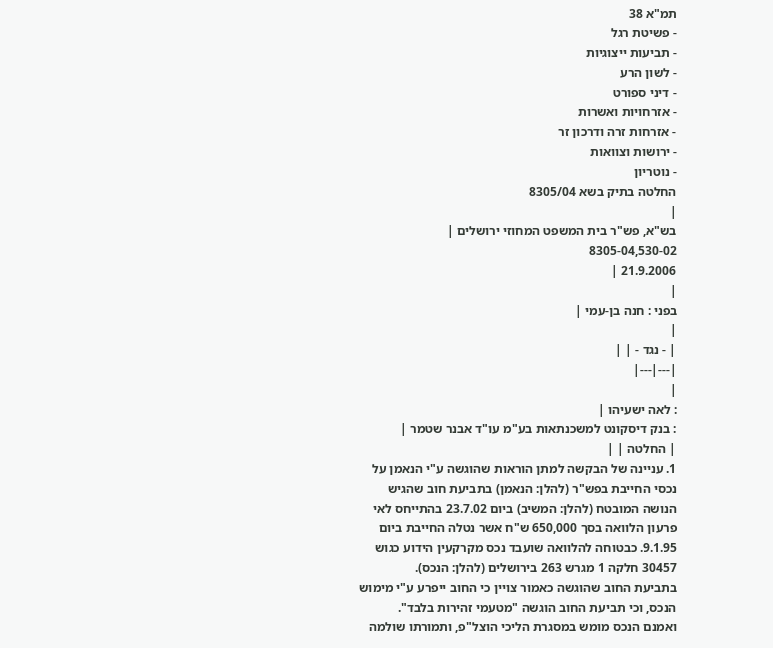תמ"א 38
- פשיטת רגל
- תביעות ייצוגיות
- לשון הרע
- דיני ספורט
- אזרחויות ואשרות
- אזרחות זרה ודרכון זר
- ירושות וצוואות
- נוטריון
החלטה בתיק בשא 8305/04
|
בש"א, פש"ר בית המשפט המחוזי ירושלים |
8305-04,530-02
21.9.2006 |
|
בפני : חנה בן-עמי |
|
| - נגד - | |
|---|---|
|
: לאה ישעיהו |
: בנק דיסקונט למשכנתאות בע"מ עו"ד אבנר שטמר |
| החלטה | |
1. עניינה של הבקשה למתן הוראות שהוגשה ע"י הנאמן על נכסי החייבת בפש"ר (להלן: הנאמן) בתביעת חוב שהגיש הנושה המובטח (להלן: המשיב) ביום 23.7.02 בהתייחס לאי פרעון הלוואה בסך 650,000 ש"ח אשר נטלה החייבת ביום 9.1.95. כבטוחה להלוואה שועבד נכס מקרקעין הידוע כגוש 30457 חלקה 1 מגרש 263 בירושלים (להלן: הנכס).
בתביעת החוב שהוגשה כאמור צויין כי החוב ייפרע ע"י מימוש הנכס, וכי תביעת החוב הוגשה "מטעמי זהירות בלבד".
ואמנם הנכס מומש במסגרת הליכי הוצל"פ, ותמורתו שולמה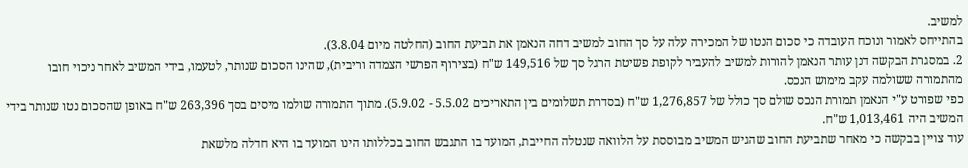למשיב.
בהתייחס לאמור ונוכח העובדה כי סכום הנטו של המכירה עלה על סך החוב למשיב דחה הנאמן את תביעת החוב (החלטה מיום 3.8.04).
2. במסגרת הבקשה דנן עותר הנאמן להורות למשיב להעביר לקופת פשיטת הרגל סך של 149,516 ש"ח (בצירוף הפרשי הצמדה וריבית), שהינו הסכום שנותר, לטעמו, בידי המשיב לאחר ניכוי חובו מהתמורה ששולמה עקב מימוש הנכס.
כפי שפורט ע"י הנאמן תמורת הנכס שולם סך כולל של 1,276,857 ש"ח (בסדרת תשלומים בין התאריכים 5.5.02 - 5.9.02). מתוך התמורה שולמו מיסים בסך 263,396 ש"ח באופן שהסכום נטו שנותר בידי המשיב היה 1,013,461 ש"ח.
עוד צויין בבקשה כי מאחר שתביעת החוב שהגיש המשיב מבוססת על הלוואה שנטלה החייבת, המועד בו התגבש החוב בכללותו הינו המועד בו היא חדלה מלשאת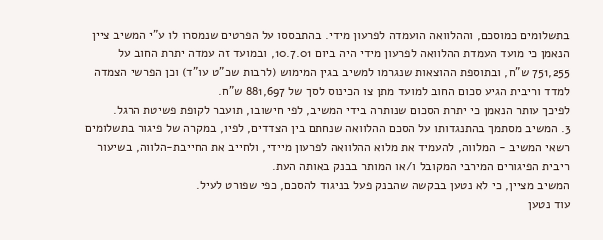בתשלומים כמוסכם, וההלוואה הועמדה לפרעון מידי. בהתבססו על הפרטים שנמסרו לו ע"י המשיב ציין הנאמן כי מועד העמדת ההלוואה לפרעון מידי היה ביום 10.7.01, ובמועד זה עמדה יתרת החוב על 751,255 ש"ח, ובתוספת ההוצאות שנגרמו למשיב בגין המימוש (לרבות שכ"ט עו"ד) וכן הפרשי הצמדה למדד וריבית הגיע סכום החוב למועד מתן צו הכינוס לסך של 881,697 ש"ח.
לפיכך עותר הנאמן כי יתרת הסכום שנותרה בידי המשיב, לפי חישובו, תועבר לקופת פשיטת הרגל.
3. המשיב מסתמך בהתנגדותו על הסכם ההלוואה שנחתם בין הצדדים, לפיו, במקרה של פיגור בתשלומים רשאי המשיב - המלווה, להעמיד את מלוא ההלוואה לפרעון מיידי, ולחייב את החייבת-הלווה, בשיעור ריבית הפיגורים המירבי המקובל ו/או המותר בבנק באותה העת.
המשיב מציין, כי לא נטען בבקשה שהבנק פעל בניגוד להסכם, כפי שפורט לעיל.
עוד נטען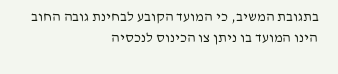בתגובת המשיב, כי המועד הקובע לבחינת גובה החוב הינו המועד בו ניתן צו הכינוס לנכסיה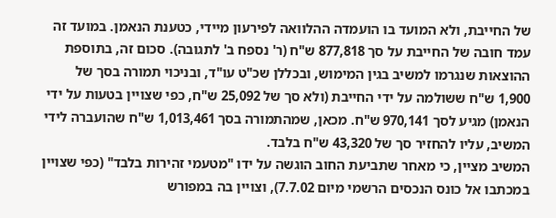של החייבת, ולא המועד בו הועמדה ההלוואה לפירעון מיידי, כטענת הנאמן. במועד זה עמד חובה של החייבת על סך 877,818 ש"ח (ר' נספח ב' לתגובה). סכום זה, בתוספת ההוצאות שנגרמו למשיב בגין המימוש, ובכללן שכ"ט עו"ד, ובניכוי תמורה בסך של 1,900 ש"ח ששולמה על ידי החייבת (ולא סך של 25,092 ש"ח, כפי שצויין בטעות על ידי הנאמן) מגיע לסך 970,141 ש"ח. מכאן, שמהתמורה בסך 1,013,461 ש"ח שהועברה לידי המשיב, עליו להחזיר סך של 43,320 ש"ח בלבד.
המשיב מציין, כי מאחר שתביעת החוב הוגשה על ידו "מטעמי זהירות בלבד" (כפי שצויין במכתבו אל כונס הנכסים הרשמי מיום 7.7.02), וצויין בה במפורש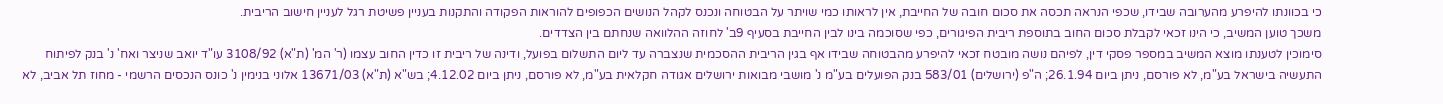כי בכוונתו להיפרע מהערובה שבידו, שכפי הנראה תכסה את סכום חובה של החייבת, אין לראותו כמי שויתר על הבטוחה ונכנס לקהל הנושים הכפופים להוראות הפקודה והתקנות בעניין פשיטת רגל לעניין חישוב הריבית.
משכך טוען המשיב, כי הינו זכאי לקבלת סכום החוב בתוספת ריבית הפיגורים, כפי שסוכמה בינו לבין החייבת בסעיף 9ב' לחוזה ההלוואה שנחתם בין הצדדים.
סימוכין לטענתו מוצא המשיב במספר פסקי דין, לפיהם נושה מובטח זכאי להיפרע מהבטוחה שבידו אף בגין הריבית ההסכמית שנצברה עד ליום התשלום בפועל, ודינה של ריבית זו כדין החוב עצמו (ר' המ' (ת"א) 3108/92 עו"ד יואב שניצר ואח' נ' בנק לפיתוח התעשיה בישראל בע"מ, לא פורסם, ניתן ביום 26.1.94; ה"פ (ירושלים) 583/01 בנק הפועלים בע"מ נ' מושבי מבואות ירושלים אגודה חקלאית בע"מ, לא פורסם, ניתן ביום 4.12.02; בש"א (ת"א) 13671/03 אלוני בנימין נ' כונס הנכסים הרשמי - מחוז תל אביב, לא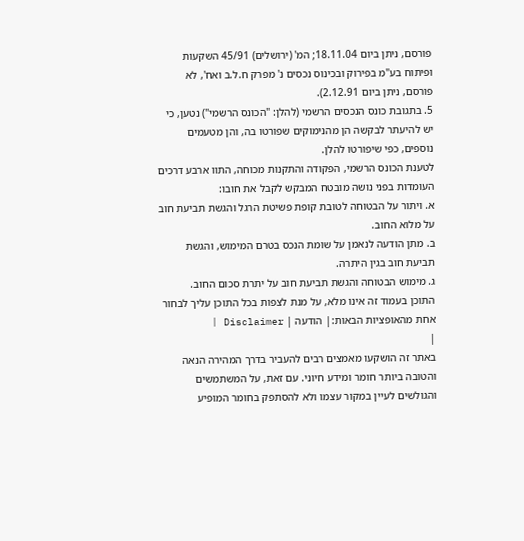פורסם, ניתן ביום 18.11.04; המ' (ירושלים) 45/91 השקעות ופיתוח בע"מ בפירוק ובכינוס נכסים נ' מפרק ח.ל.ב ואח', לא פורסם, ניתן ביום 2.12.91).
5. בתגובת כונס הנכסים הרשמי (להלן: "הכונס הרשמי") נטען, כי יש להיעתר לבקשה הן מהנימוקים שפורטו בה, והן מטעמים נוספים, כפי שיפורטו להלן.
לטענת הכונס הרשמי, הפקודה והתקנות מכוחה, התוו ארבע דרכים העומדות בפני נושה מובטח המבקש לקבל את חובו:
א. ויתור על הבטוחה לטובת קופת פשיטת הרגל והגשת תביעת חוב על מלוא החוב.
ב. מתן הודעה לנאמן על שומת הנכס בטרם המימוש, והגשת תביעת חוב בגין היתרה.
ג. מימוש הבטוחה והגשת תביעת חוב על יתרת סכום החוב.
התוכן בעמוד זה אינו מלא, על מנת לצפות בכל התוכן עליך לבחור אחת מהאופציות הבאות:| הודעה | Disclaimer |
|
באתר זה הושקעו מאמצים רבים להעביר בדרך המהירה הנאה והטובה ביותר חומר ומידע חיוני. עם זאת, על המשתמשים והגולשים לעיין במקור עצמו ולא להסתפק בחומר המופיע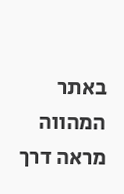באתר המהווה מראה דרך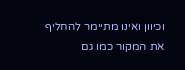וכיוון ואינו מתיימר להחליף את המקור כמו גם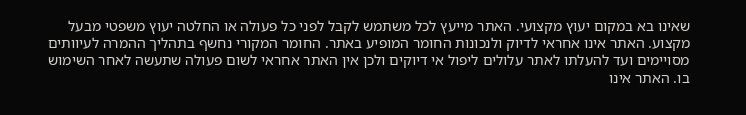שאינו בא במקום יעוץ מקצועי. האתר מייעץ לכל משתמש לקבל לפני כל פעולה או החלטה יעוץ משפטי מבעל מקצוע. האתר אינו אחראי לדיוק ולנכונות החומר המופיע באתר. החומר המקורי נחשף בתהליך ההמרה לעיוותים מסויימים ועד להעלתו לאתר עלולים ליפול אי דיוקים ולכן אין האתר אחראי לשום פעולה שתעשה לאחר השימוש בו. האתר אינו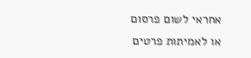אחראי לשום פרסום או לאמיתות פרטים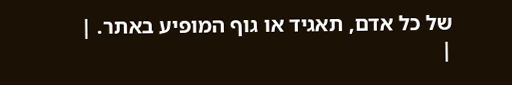של כל אדם, תאגיד או גוף המופיע באתר. |
|